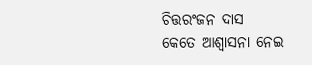ଚିତ୍ତରଂଜନ ଦାସ
କେତେ ଆଶ୍ୱାସନା ନେଇ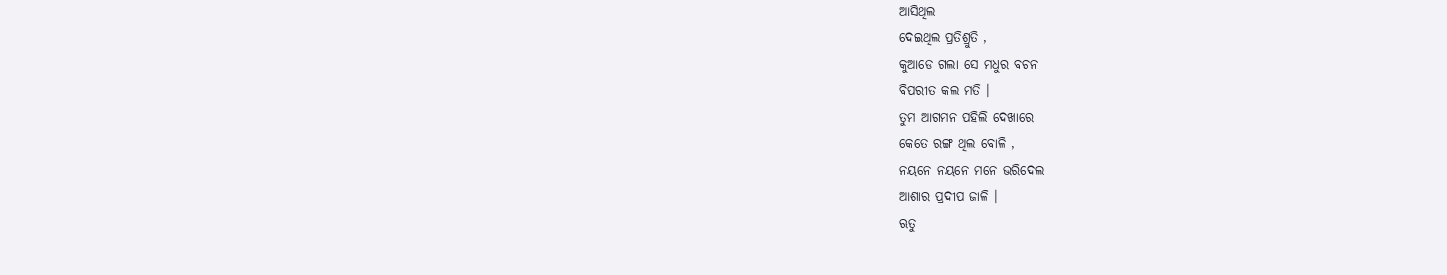ଆସିଥିଲ
ଦେଇଥିଲ ପ୍ରତିଶ୍ରୁତି ,
କୁଆଡେ ଗଲା ସେ ମଧୁର ବଚନ
ବିପରୀତ କଲ ମତି ।
ତୁମ ଆଗମନ ପହିଲି ଦେଖାରେ
କେତେ ରଙ୍ଗ ଥିଲ ବୋଳି ,
ନୟନେ ନୟନେ ମନେ ଭରିଦେଲ
ଆଶାର ପ୍ରଦୀପ ଜାଳି ।
ଋତୁ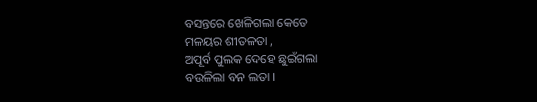ବସନ୍ତରେ ଖେଳିଗଲା କେତେ
ମଳୟର ଶୀତଳତା ,
ଅପୂର୍ବ ପୁଲକ ଦେହେ ଛୁଇଁଗଲା
ବଉଳିଲା ବନ ଲତା ।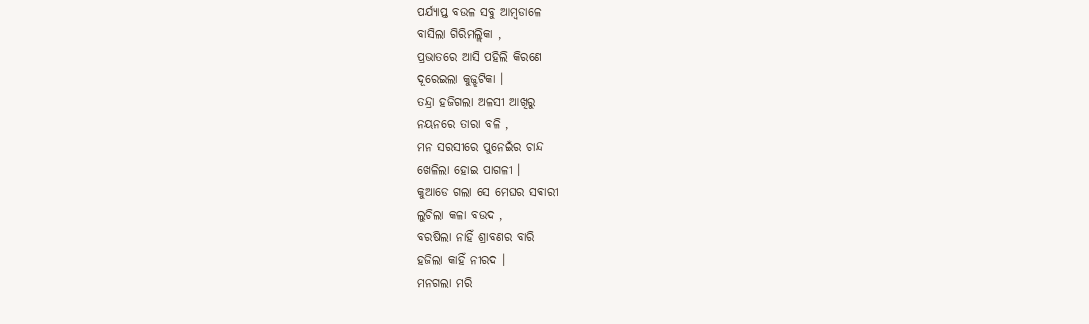ପର୍ଯ୍ୟାପ୍ତ ବଉଳ ସବୁ ଆମ୍ବଡାଳେ
ବାସିଲା ଗିରିମଲ୍ଲିକା ,
ପ୍ରଭାତରେ ଆସି ପହିଲି କିରଣେ
ଦୂରେଇଲା କୁଜ୍ଝଟିକା ।
ତନ୍ଦ୍ରା ହଜିଗଲା ଅଳସୀ ଆଖିରୁ
ନୟନରେ ତାରା ବଳି ,
ମନ ସରସୀରେ ପୁନେଇଁର ଚାନ୍ଦ
ଖେଳିଲା ହୋଇ ପାଗଳୀ ।
କୁଆଡେ ଗଲା ସେ ମେଘର ସଵାରୀ
ଲୁଚିଲା କଳା ବଉଦ ,
ବରଷିଲା ନାହିଁ ଶ୍ରାବଣର ବାରି
ହଜିଲା କାହିଁ ନୀରଦ ।
ମନଗଲା ମରି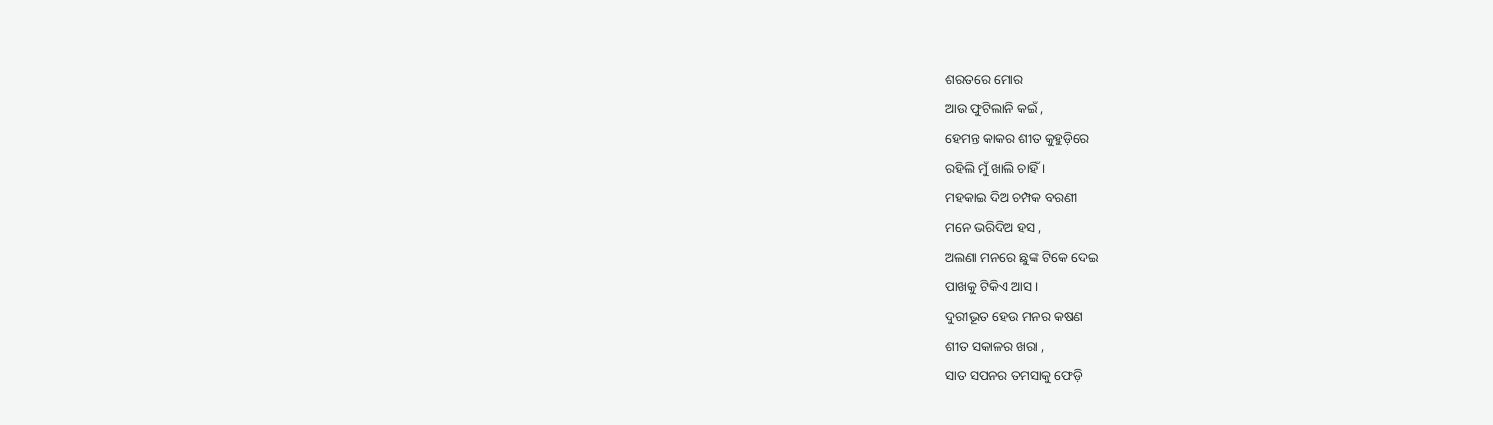ଶରତରେ ମୋର
ଆଉ ଫୁଟିଲାନି କଇଁ ,
ହେମନ୍ତ କାକର ଶୀତ କୁହୁଡ଼ିରେ
ରହିଲି ମୁଁ ଖାଲି ଚାହିଁ ।
ମହକାଇ ଦିଅ ଚମ୍ପକ ବରଣୀ
ମନେ ଭରିଦିଅ ହସ ,
ଅଲଣା ମନରେ ଛୁଙ୍କ ଟିକେ ଦେଇ
ପାଖକୁ ଟିକିଏ ଆସ ।
ଦୁରୀଭୂତ ହେଉ ମନର କଷଣ
ଶୀତ ସକାଳର ଖରା ,
ସାତ ସପନର ତମସାକୁ ଫେଡ଼ି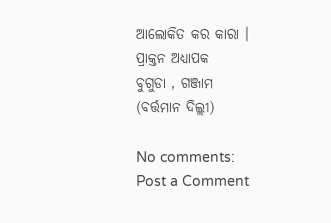ଆଲୋକିତ କର କାରା ।
ପ୍ରାକ୍ତନ ଅଧ୍ୟାପକ
ବୁଗୁଡା , ଗଞ୍ଜାମ
(ବର୍ତ୍ତମାନ ଦିଲ୍ଲୀ)

No comments:
Post a Comment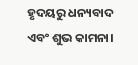ହୃଦୟରୁ ଧନ୍ୟବାଦ ଏବଂ ଶୁଭ କାମନା।